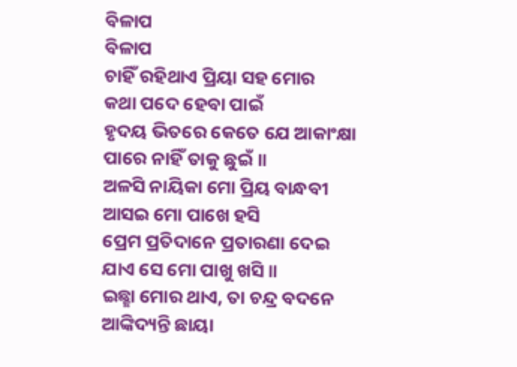ବିଳାପ
ବିଳାପ
ଚାହିଁ ରହିଥାଏ ପ୍ରିୟା ସହ ମୋର
କଥା ପଦେ ହେବା ପାଇଁ
ହୃଦୟ ଭିତରେ କେତେ ଯେ ଆକାଂକ୍ଷା
ପାରେ ନାହିଁ ତାକୁ ଛୁଇଁ॥
ଅଳସି ନାୟିକା ମୋ ପ୍ରିୟ ବାନ୍ଧବୀ
ଆସଇ ମୋ ପାଖେ ହସି
ପ୍ରେମ ପ୍ରତିଦାନେ ପ୍ରତାରଣା ଦେଇ
ଯାଏ ସେ ମୋ ପାଖୁ ଖସି॥
ଇଛ୍ଛା ମୋର ଥାଏ, ତା ଚନ୍ଦ୍ର ବଦନେ
ଆଙ୍କିଦ୍ୟନ୍ତି ଛାୟା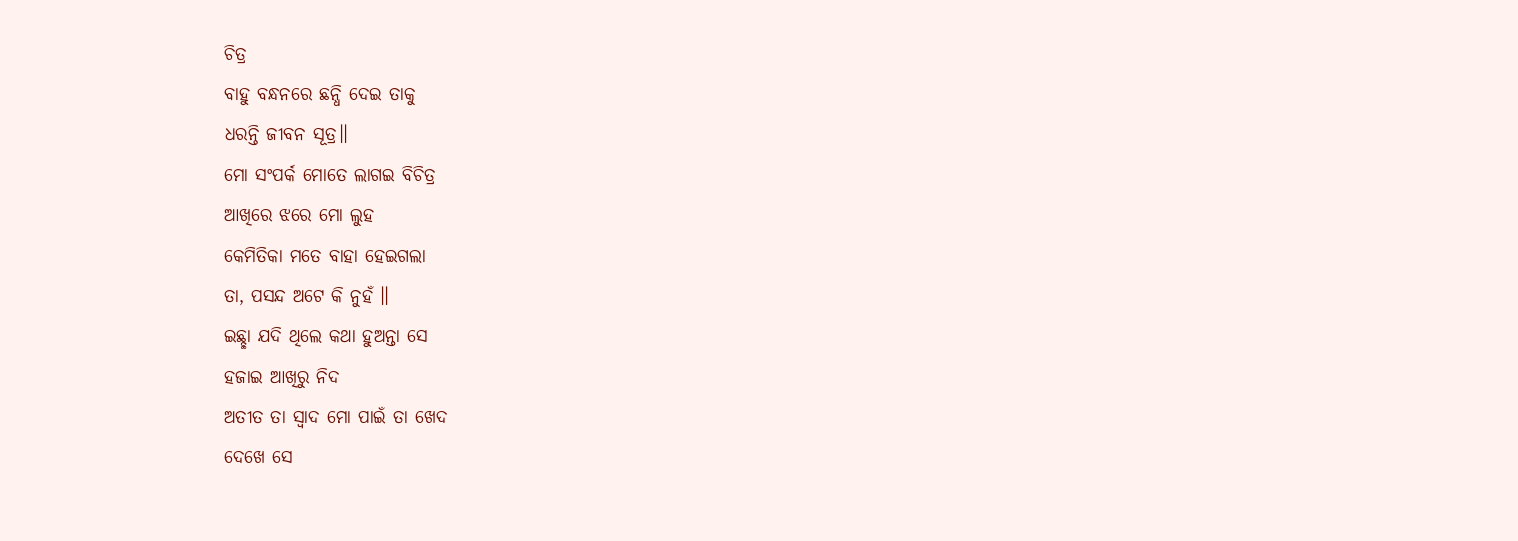ଚିତ୍ର
ବାହୁ ବନ୍ଧନରେ ଛନ୍ଧି ଦେଇ ତାକୁ
ଧରନ୍ତି ଜୀବନ ସୂତ୍ର॥
ମୋ ସଂପର୍କ ମୋତେ ଲାଗଇ ବିଚିତ୍ର
ଆଖିରେ ଝରେ ମୋ ଲୁହ
କେମିତିକା ମତେ ବାହା ହେଇଗଲା
ତା, ପସନ୍ଦ ଅଟେ କି ନୁହଁ ॥
ଇଛ୍ଛା ଯଦି ଥିଲେ କଥା ହୁଅନ୍ତା ସେ
ହଜାଇ ଆଖିରୁ ନିଦ
ଅତୀତ ତା ସ୍ବାଦ ମୋ ପାଇଁ ତା ଖେଦ
ଦେଖେ ସେ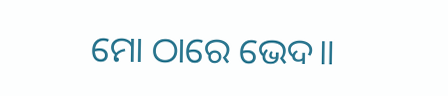ମୋ ଠାରେ ଭେଦ॥